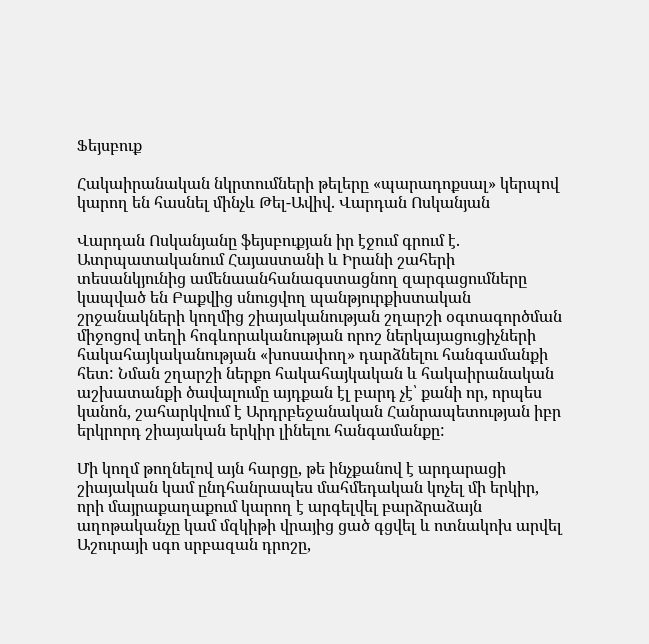Ֆեյսբուք

Հակաիրանական նկրտումների թելերը «պարադոքսալ» կերպով կարող են հասնել մինչև Թել-Ավիվ. Վարդան Ոսկանյան

Վարդան Ոսկանյանը ֆեյսբուքյան իր էջում գրում է. Ատրպատականում Հայաստանի և Իրանի շահերի տեսանկյունից ամենաանհանագստացնող զարգացումները կապված են Բաքվից սնուցվող պանթյուրքիստական շրջանակների կողմից շիայականության շղարշի օգտագործման միջոցով տեղի հոգևորականության որոշ ներկայացուցիչների հակահայկականության «խոսափող» դարձնելու հանգամանքի հետ: Նման շղարշի ներքո հակահայկական և հակաիրանական աշխատանքի ծավալումը այդքան էլ բարդ չէ՝ քանի որ, որպես կանոն, շահարկվում է Արդրբեջանական Հանրապետության իբր երկրորդ շիայական երկիր լինելու հանգամանքը:

Մի կողմ թողնելով այն հարցը, թե ինչքանով է արդարացի շիայական կամ ընդհանրապես մահմեդական կոչել մի երկիր, որի մայրաքաղաքում կարող է արգելվել բարձրաձայն աղոթականչը կամ մզկիթի վրայից ցած գցվել և ոտնակոխ արվել Աշուրայի սգո սրբազան դրոշը,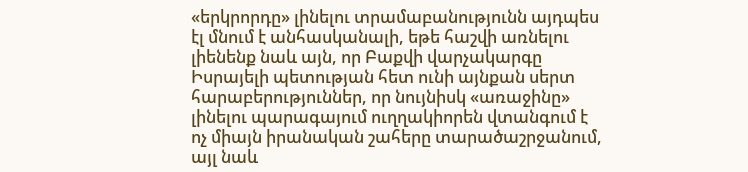«երկրորդը» լինելու տրամաբանությունն այդպես էլ մնում է անհասկանալի, եթե հաշվի առնելու լիենենք նաև այն, որ Բաքվի վարչակարգը Իսրայելի պետության հետ ունի այնքան սերտ հարաբերություններ, որ նույնիսկ «առաջինը» լինելու պարագայում ուղղակիորեն վտանգում է ոչ միայն իրանական շահերը տարածաշրջանում, այլ նաև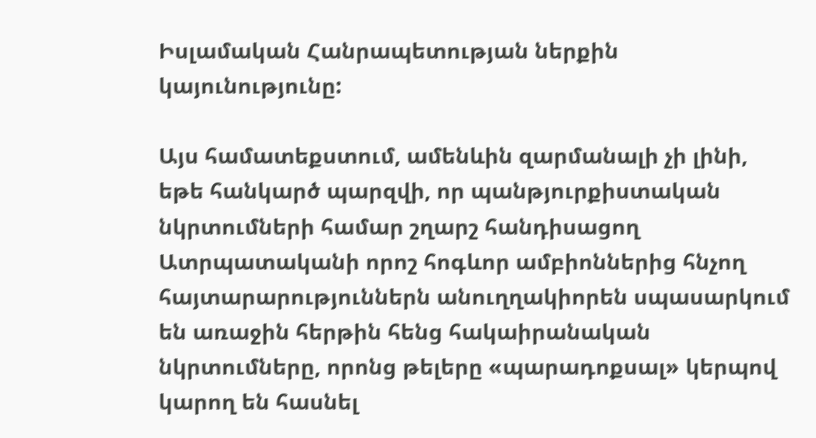Իսլամական Հանրապետության ներքին կայունությունը:

Այս համատեքստում, ամենևին զարմանալի չի լինի, եթե հանկարծ պարզվի, որ պանթյուրքիստական նկրտումների համար շղարշ հանդիսացող Ատրպատականի որոշ հոգևոր ամբիոններից հնչող հայտարարություններն անուղղակիորեն սպասարկում են առաջին հերթին հենց հակաիրանական նկրտումները, որոնց թելերը «պարադոքսալ» կերպով կարող են հասնել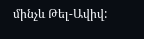մինչև Թել-Ավիվ: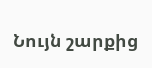Նույն շարքից